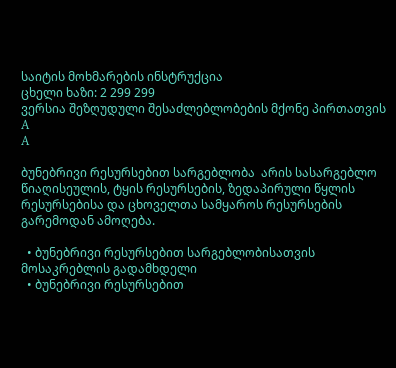საიტის მოხმარების ინსტრუქცია
ცხელი ხაზი: 2 299 299
ვერსია შეზღუდული შესაძლებლობების მქონე პირთათვის
A
A

ბუნებრივი რესურსებით სარგებლობა  არის სასარგებლო წიაღისეულის, ტყის რესურსების, ზედაპირული წყლის რესურსებისა და ცხოველთა სამყაროს რესურსების გარემოდან ამოღება.

  • ბუნებრივი რესურსებით სარგებლობისათვის მოსაკრებლის გადამხდელი
  • ბუნებრივი რესურსებით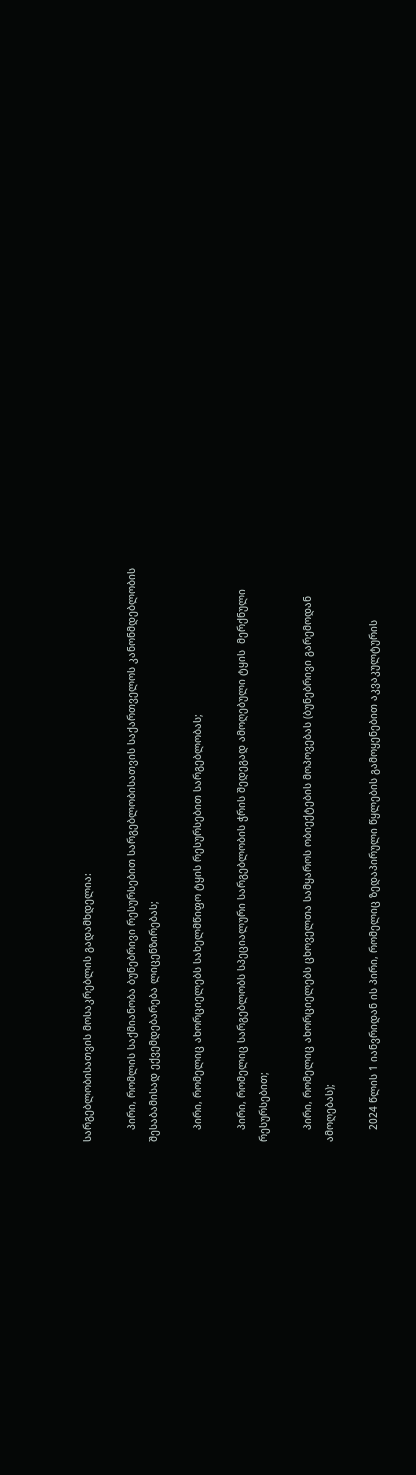სარგებლობისათვის მოსაკრებლის გადამხდელია:

    პირი, რომლის საქმიანობა ბუნებრივი რესურსებით სარგებლობისათვის საქართველოს კანონმდებლობის შესაბამისად ექვემდებარება ლიცენზირებას;

    პირი, რომელიც ახორციელებს სახელმწიფო ტყის რესურსებით სარგებლობას;

    პირი, რომელიც სარგებლობს სპეციალური სარგებლობის ჭრის შედეგად ამოღებული ტყის  მერქნული რესურსებით;

    პირი, რომელიც ახორციელებს ცხოველთა სამყაროს ობიექტების მოპოვებას (ბუნებრივი გარემოდან ამოღებას);

    2024 წლის 1 იანვრიდან ის პირი, რომელიც ზედაპირული წყლების გამოყენებით აკვაკულტურის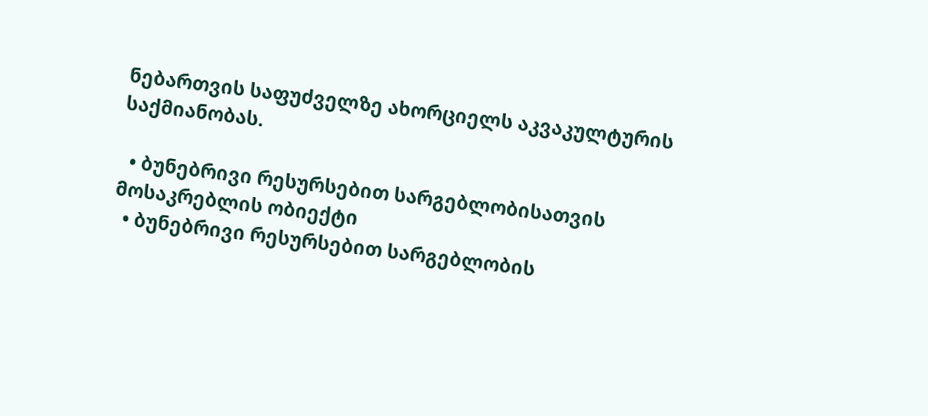ნებართვის საფუძველზე ახორციელს აკვაკულტურის საქმიანობას.

  • ბუნებრივი რესურსებით სარგებლობისათვის მოსაკრებლის ობიექტი
  • ბუნებრივი რესურსებით სარგებლობის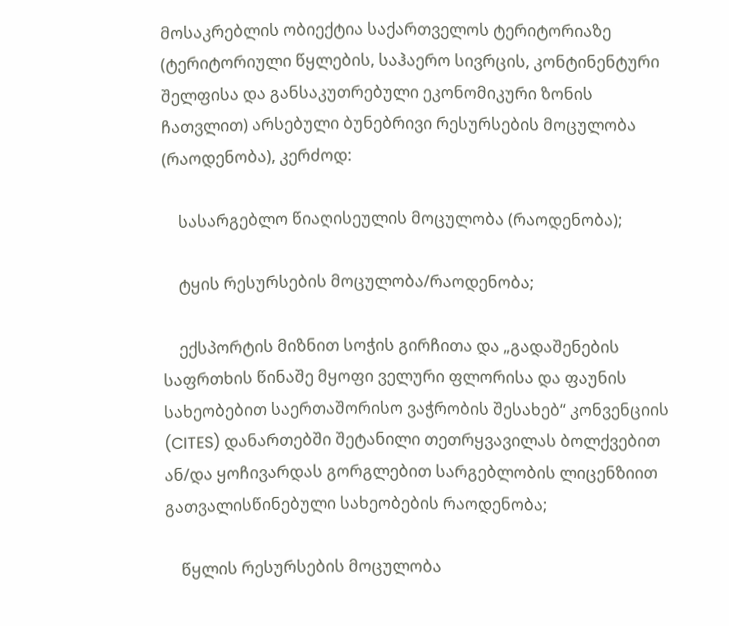მოსაკრებლის ობიექტია საქართველოს ტერიტორიაზე (ტერიტორიული წყლების, საჰაერო სივრცის, კონტინენტური შელფისა და განსაკუთრებული ეკონომიკური ზონის ჩათვლით) არსებული ბუნებრივი რესურსების მოცულობა (რაოდენობა), კერძოდ:

    სასარგებლო წიაღისეულის მოცულობა (რაოდენობა);

    ტყის რესურსების მოცულობა/რაოდენობა;

    ექსპორტის მიზნით სოჭის გირჩითა და „გადაშენების საფრთხის წინაშე მყოფი ველური ფლორისა და ფაუნის სახეობებით საერთაშორისო ვაჭრობის შესახებ“ კონვენციის (CITES) დანართებში შეტანილი თეთრყვავილას ბოლქვებით ან/და ყოჩივარდას გორგლებით სარგებლობის ლიცენზიით გათვალისწინებული სახეობების რაოდენობა;

    წყლის რესურსების მოცულობა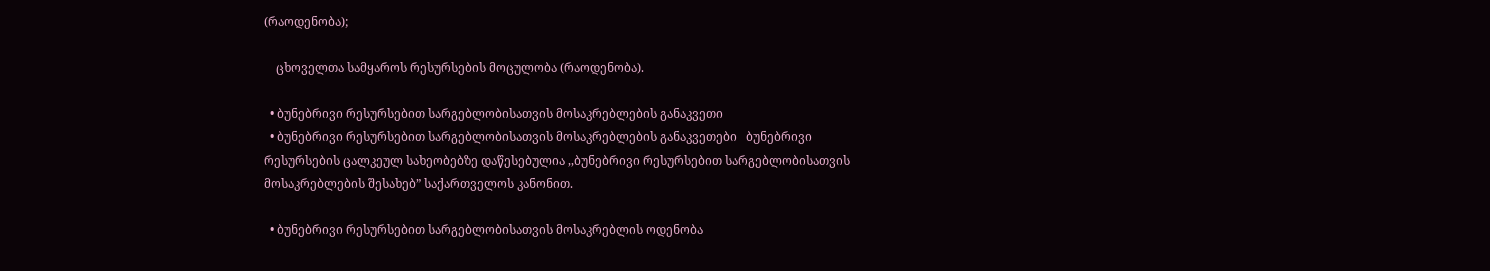(რაოდენობა);

    ცხოველთა სამყაროს რესურსების მოცულობა (რაოდენობა).

  • ბუნებრივი რესურსებით სარგებლობისათვის მოსაკრებლების განაკვეთი
  • ბუნებრივი რესურსებით სარგებლობისათვის მოსაკრებლების განაკვეთები   ბუნებრივი რესურსების ცალკეულ სახეობებზე დაწესებულია ,,ბუნებრივი რესურსებით სარგებლობისათვის მოსაკრებლების შესახებ” საქართველოს კანონით.

  • ბუნებრივი რესურსებით სარგებლობისათვის მოსაკრებლის ოდენობა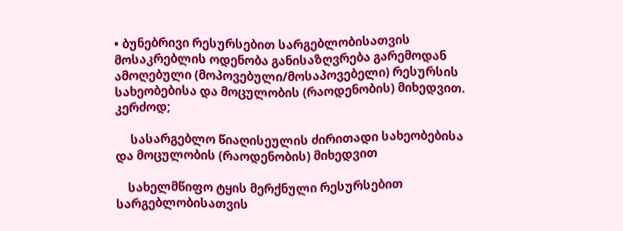• ბუნებრივი რესურსებით სარგებლობისათვის მოსაკრებლის ოდენობა განისაზღვრება გარემოდან ამოღებული (მოპოვებული/მოსაპოვებელი) რესურსის სახეობებისა და მოცულობის (რაოდენობის) მიხედვით. კერძოდ;

     სასარგებლო წიაღისეულის ძირითადი სახეობებისა და მოცულობის (რაოდენობის) მიხედვით

    სახელმწიფო ტყის მერქნული რესურსებით სარგებლობისათვის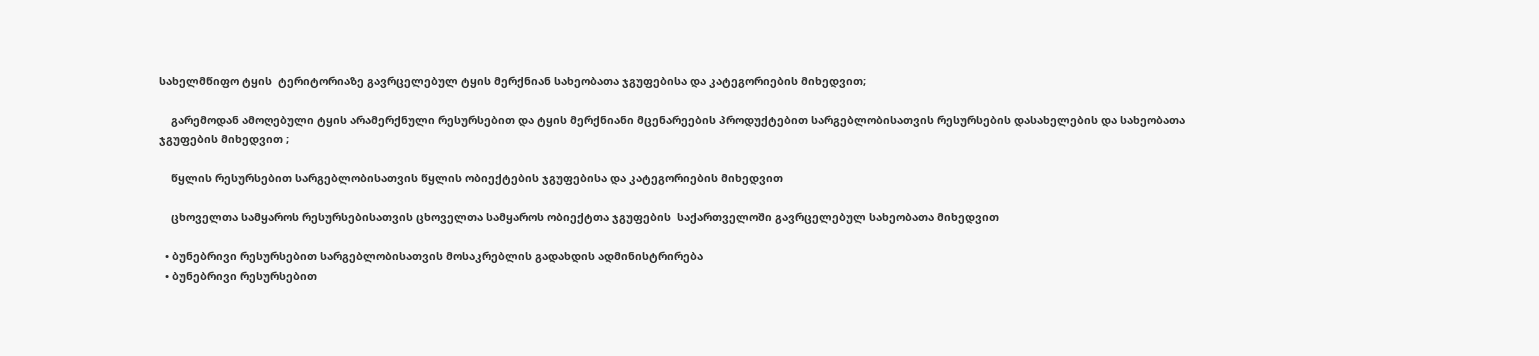სახელმწიფო ტყის  ტერიტორიაზე გავრცელებულ ტყის მერქნიან სახეობათა ჯგუფებისა და კატეგორიების მიხედვით;

    გარემოდან ამოღებული ტყის არამერქნული რესურსებით და ტყის მერქნიანი მცენარეების პროდუქტებით სარგებლობისათვის რესურსების დასახელების და სახეობათა ჯგუფების მიხედვით ;

    წყლის რესურსებით სარგებლობისათვის წყლის ობიექტების ჯგუფებისა და კატეგორიების მიხედვით

    ცხოველთა სამყაროს რესურსებისათვის ცხოველთა სამყაროს ობიექტთა ჯგუფების  საქართველოში გავრცელებულ სახეობათა მიხედვით

  • ბუნებრივი რესურსებით სარგებლობისათვის მოსაკრებლის გადახდის ადმინისტრირება
  • ბუნებრივი რესურსებით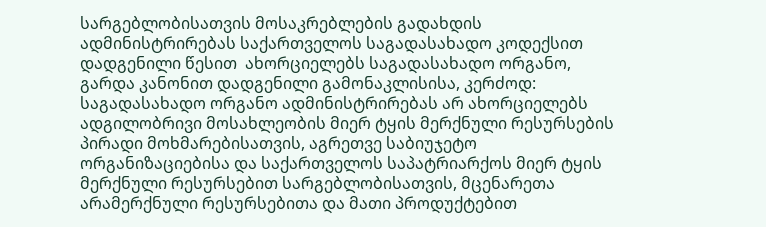სარგებლობისათვის მოსაკრებლების გადახდის ადმინისტრირებას საქართველოს საგადასახადო კოდექსით დადგენილი წესით  ახორციელებს საგადასახადო ორგანო, გარდა კანონით დადგენილი გამონაკლისისა, კერძოდ: საგადასახადო ორგანო ადმინისტრირებას არ ახორციელებს ადგილობრივი მოსახლეობის მიერ ტყის მერქნული რესურსების პირადი მოხმარებისათვის, აგრეთვე საბიუჯეტო ორგანიზაციებისა და საქართველოს საპატრიარქოს მიერ ტყის მერქნული რესურსებით სარგებლობისათვის, მცენარეთა არამერქნული რესურსებითა და მათი პროდუქტებით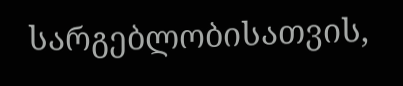სარგებლობისათვის,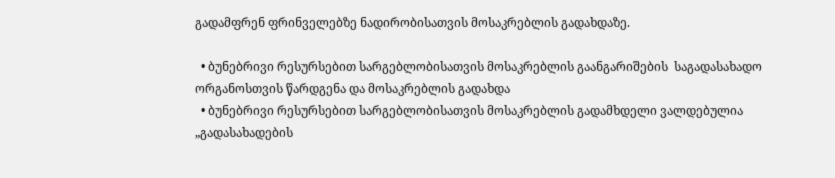გადამფრენ ფრინველებზე ნადირობისათვის მოსაკრებლის გადახდაზე.

  • ბუნებრივი რესურსებით სარგებლობისათვის მოსაკრებლის გაანგარიშების  საგადასახადო ორგანოსთვის წარდგენა და მოსაკრებლის გადახდა
  • ბუნებრივი რესურსებით სარგებლობისათვის მოსაკრებლის გადამხდელი ვალდებულია „გადასახადების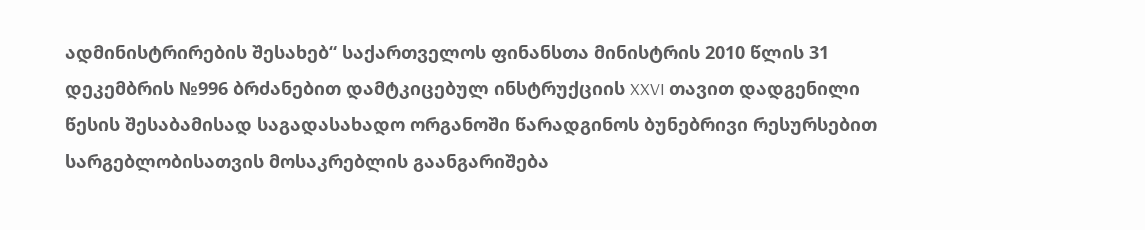ადმინისტრირების შესახებ“ საქართველოს ფინანსთა მინისტრის 2010 წლის 31 დეკემბრის №996 ბრძანებით დამტკიცებულ ინსტრუქციის XXVI თავით დადგენილი წესის შესაბამისად საგადასახადო ორგანოში წარადგინოს ბუნებრივი რესურსებით სარგებლობისათვის მოსაკრებლის გაანგარიშება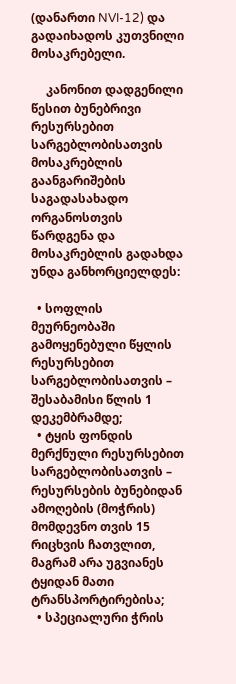(დანართი NVI-12) და გადაიხადოს კუთვნილი მოსაკრებელი.

     კანონით დადგენილი წესით ბუნებრივი რესურსებით სარგებლობისათვის მოსაკრებლის გაანგარიშების  საგადასახადო ორგანოსთვის წარდგენა და მოსაკრებლის გადახდა უნდა განხორციელდეს:

  • სოფლის მეურნეობაში გამოყენებული წყლის რესურსებით სარგებლობისათვის – შესაბამისი წლის 1 დეკემბრამდე;
  • ტყის ფონდის მერქნული რესურსებით სარგებლობისათვის – რესურსების ბუნებიდან ამოღების (მოჭრის) მომდევნო თვის 15 რიცხვის ჩათვლით, მაგრამ არა უგვიანეს ტყიდან მათი ტრანსპორტირებისა;
  • სპეციალური ჭრის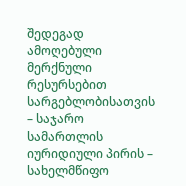შედეგად ამოღებული მერქნული რესურსებით სარგებლობისათვის – საჯარო სამართლის იურიდიული პირის – სახელმწიფო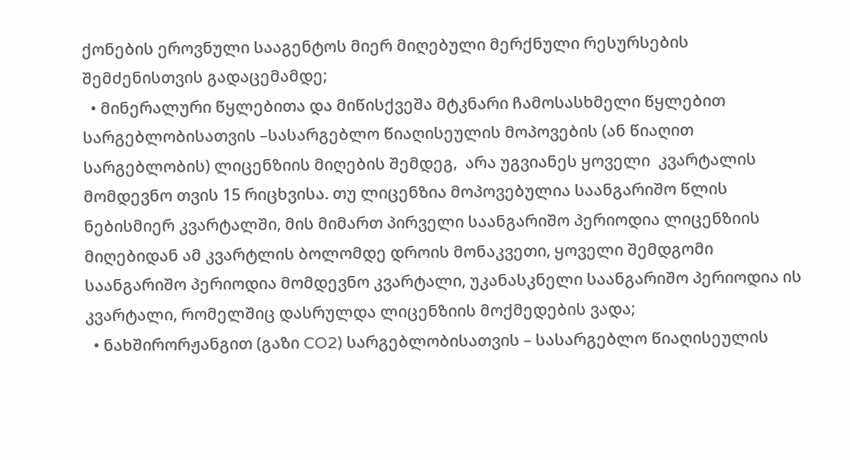ქონების ეროვნული სააგენტოს მიერ მიღებული მერქნული რესურსების შემძენისთვის გადაცემამდე;
  • მინერალური წყლებითა და მიწისქვეშა მტკნარი ჩამოსასხმელი წყლებით სარგებლობისათვის –სასარგებლო წიაღისეულის მოპოვების (ან წიაღით სარგებლობის) ლიცენზიის მიღების შემდეგ,  არა უგვიანეს ყოველი  კვარტალის მომდევნო თვის 15 რიცხვისა. თუ ლიცენზია მოპოვებულია საანგარიშო წლის ნებისმიერ კვარტალში, მის მიმართ პირველი საანგარიშო პერიოდია ლიცენზიის მიღებიდან ამ კვარტლის ბოლომდე დროის მონაკვეთი, ყოველი შემდგომი საანგარიშო პერიოდია მომდევნო კვარტალი, უკანასკნელი საანგარიშო პერიოდია ის კვარტალი, რომელშიც დასრულდა ლიცენზიის მოქმედების ვადა;
  • ნახშირორჟანგით (გაზი CO2) სარგებლობისათვის – სასარგებლო წიაღისეულის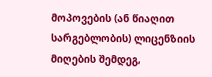მოპოვების (ან წიაღით სარგებლობის) ლიცენზიის მიღების შემდეგ,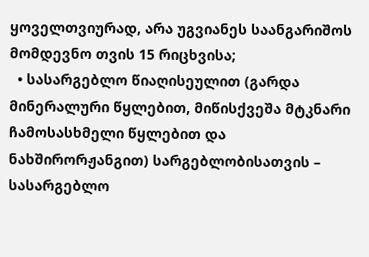ყოველთვიურად, არა უგვიანეს საანგარიშოს მომდევნო თვის 15 რიცხვისა;
  • სასარგებლო წიაღისეულით (გარდა მინერალური წყლებით, მიწისქვეშა მტკნარი ჩამოსასხმელი წყლებით და ნახშირორჟანგით) სარგებლობისათვის – სასარგებლო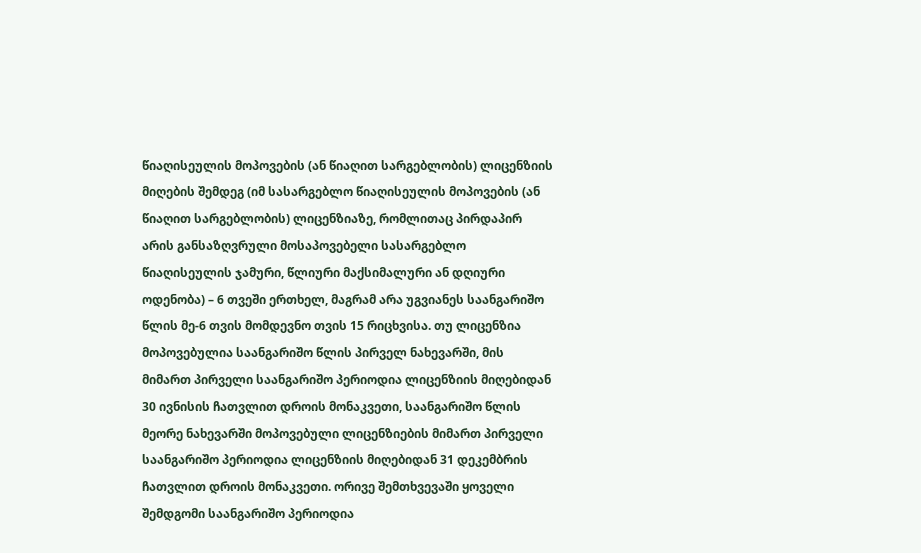წიაღისეულის მოპოვების (ან წიაღით სარგებლობის) ლიცენზიის მიღების შემდეგ (იმ სასარგებლო წიაღისეულის მოპოვების (ან წიაღით სარგებლობის) ლიცენზიაზე, რომლითაც პირდაპირ არის განსაზღვრული მოსაპოვებელი სასარგებლო წიაღისეულის ჯამური, წლიური მაქსიმალური ან დღიური ოდენობა) – 6 თვეში ერთხელ, მაგრამ არა უგვიანეს საანგარიშო წლის მე-6 თვის მომდევნო თვის 15 რიცხვისა. თუ ლიცენზია მოპოვებულია საანგარიშო წლის პირველ ნახევარში, მის მიმართ პირველი საანგარიშო პერიოდია ლიცენზიის მიღებიდან 30 ივნისის ჩათვლით დროის მონაკვეთი, საანგარიშო წლის მეორე ნახევარში მოპოვებული ლიცენზიების მიმართ პირველი საანგარიშო პერიოდია ლიცენზიის მიღებიდან 31 დეკემბრის ჩათვლით დროის მონაკვეთი. ორივე შემთხვევაში ყოველი შემდგომი საანგარიშო პერიოდია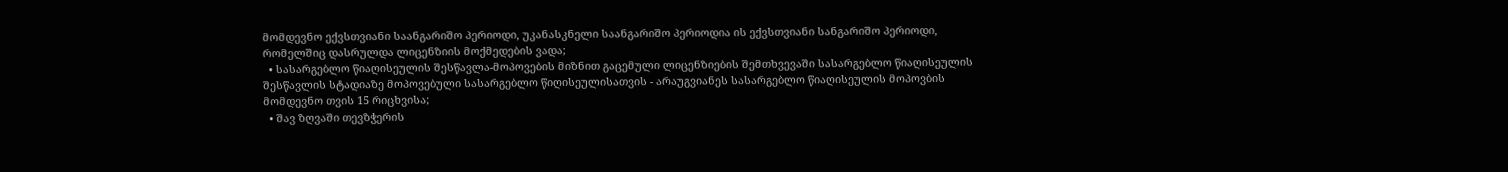მომდევნო ექვსთვიანი საანგარიშო პერიოდი, უკანასკნელი საანგარიშო პერიოდია ის ექვსთვიანი სანგარიშო პერიოდი, რომელშიც დასრულდა ლიცენზიის მოქმედების ვადა;
  • სასარგებლო წიაღისეულის შესწავლა-მოპოვების მიზნით გაცემული ლიცენზიების შემთხვევაში სასარგებლო წიაღისეულის შესწავლის სტადიაზე მოპოვებული სასარგებლო წიღისეულისათვის - არაუგვიანეს სასარგებლო წიაღისეულის მოპოვბის მომდევნო თვის 15 რიცხვისა;
  • შავ ზღვაში თევზჭერის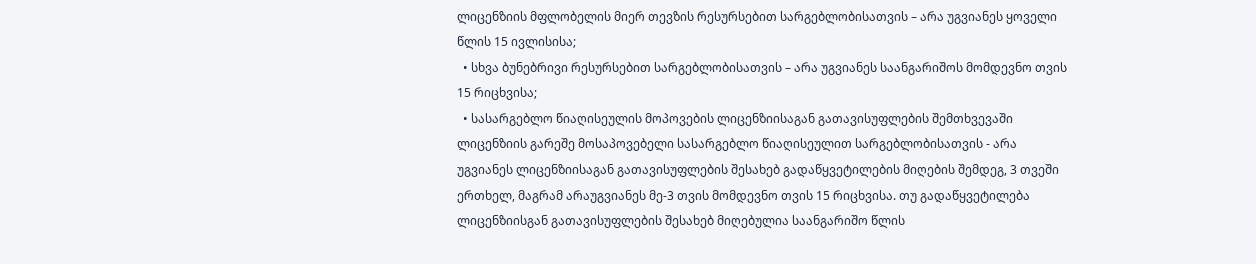ლიცენზიის მფლობელის მიერ თევზის რესურსებით სარგებლობისათვის – არა უგვიანეს ყოველი წლის 15 ივლისისა;
  • სხვა ბუნებრივი რესურსებით სარგებლობისათვის – არა უგვიანეს საანგარიშოს მომდევნო თვის 15 რიცხვისა;
  • სასარგებლო წიაღისეულის მოპოვების ლიცენზიისაგან გათავისუფლების შემთხვევაში ლიცენზიის გარეშე მოსაპოვებელი სასარგებლო წიაღისეულით სარგებლობისათვის - არა უგვიანეს ლიცენზიისაგან გათავისუფლების შესახებ გადაწყვეტილების მიღების შემდეგ, 3 თვეში ერთხელ, მაგრამ არაუგვიანეს მე-3 თვის მომდევნო თვის 15 რიცხვისა. თუ გადაწყვეტილება ლიცენზიისგან გათავისუფლების შესახებ მიღებულია საანგარიშო წლის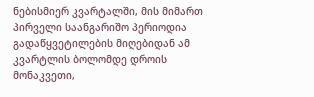ნებისმიერ კვარტალში, მის მიმართ პირველი საანგარიშო პერიოდია გადაწყვეტილების მიღებიდან ამ კვარტლის ბოლომდე დროის მონაკვეთი,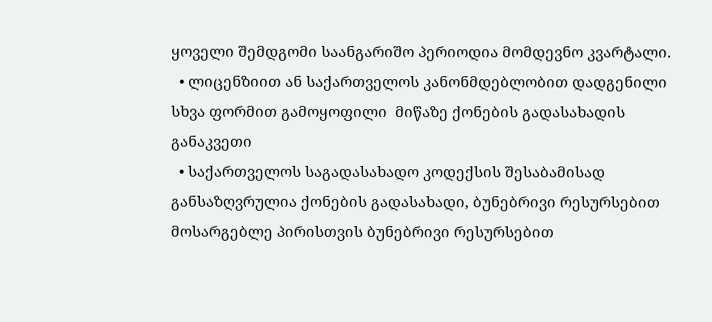ყოველი შემდგომი საანგარიშო პერიოდია მომდევნო კვარტალი.
  • ლიცენზიით ან საქართველოს კანონმდებლობით დადგენილი სხვა ფორმით გამოყოფილი  მიწაზე ქონების გადასახადის განაკვეთი
  • საქართველოს საგადასახადო კოდექსის შესაბამისად განსაზღვრულია ქონების გადასახადი, ბუნებრივი რესურსებით მოსარგებლე პირისთვის ბუნებრივი რესურსებით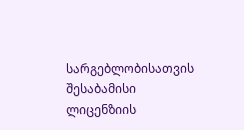სარგებლობისათვის შესაბამისი ლიცენზიის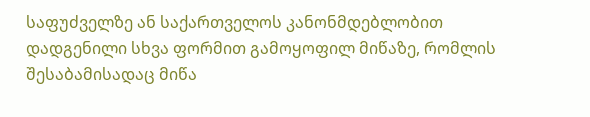საფუძველზე ან საქართველოს კანონმდებლობით დადგენილი სხვა ფორმით გამოყოფილ მიწაზე, რომლის შესაბამისადაც მიწა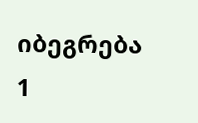იბეგრება 1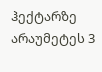ჰექტარზე არაუმეტეს 3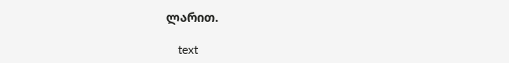ლარით.

    text